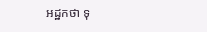អដ្ឋកថា ទុ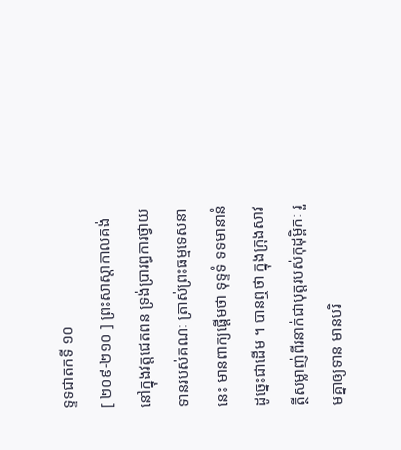ទ្ទទជាតកទី ១០
[ ២០៩-២១០ ] ព្រះសាស្តាកាលគង់នៅក្នុងវត្តជេតពន ទ្រង់ប្រារព្ធការថ្វាយ ទានរបស់គណៈ ត្រាស់ព្រះធម្មទេសនានេះ មានពាក្យផ្តើមថា ទុទ្ទទំ ទទមានានំ ដូច្នេះជាដើម ។ បានឮថា ក្នុងក្រុងសាវត្ថីសម្លាញ់ពីរនាក់ជាបុត្តរបស់កុដុម្ពិកៈ រួមគ្នាឲ្យទាន មានបរិ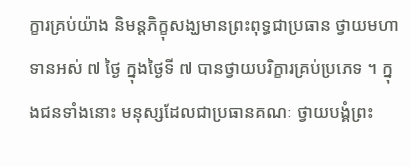ក្ខារគ្រប់យ៉ាង និមន្តភិក្ខុសង្ឃមានព្រះពុទ្ធជាប្រធាន ថ្វាយមហាទានអស់ ៧ ថ្ងៃ ក្នុងថ្ងៃទី ៧ បានថ្វាយបរិក្ខារគ្រប់ប្រភេទ ។ ក្នុងជនទាំងនោះ មនុស្សដែលជាប្រធានគណៈ ថ្វាយបង្គំព្រះ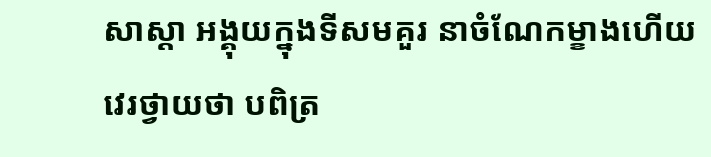សាស្តា អង្គុយក្នុងទីសមគួរ នាចំណែកម្ខាងហើយវេរថ្វាយថា បពិត្រ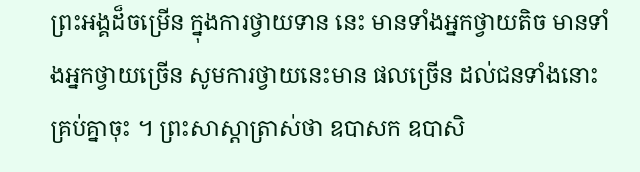ព្រះអង្គដ៏ចម្រើន ក្នុងការថ្វាយទាន នេះ មានទាំងអ្នកថ្វាយតិច មានទាំងអ្នកថ្វាយច្រើន សូមការថ្វាយនេះមាន ផលច្រើន ដល់ជនទាំងនោះគ្រប់គ្នាចុះ ។ ព្រះសាស្តាត្រាស់ថា ឧបាសក ឧបាសិ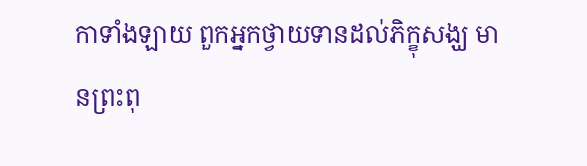កាទាំងឡាយ ពួកអ្នកថ្វាយទានដល់ភិក្ខុសង្ឃ មានព្រះពុ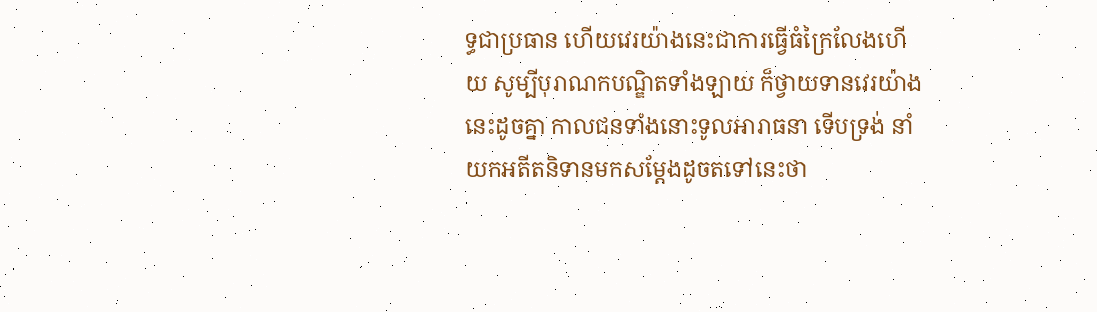ទ្ធជាប្រធាន ហើយវេរយ៉ាងនេះជាការធ្វើធំក្រៃលែងហើយ សូម្បីបុរាណកបណ្ឌិតទាំងឡាយ ក៏ថ្វាយទានវេរយ៉ាងនេះដូចគ្នា កាលជនទាំងនោះទូលអារាធនា ទើបទ្រង់ នាំយកអតីតនិទានមកសម្តែងដូចតទៅនេះថា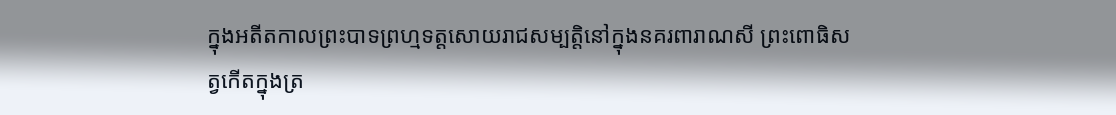ក្នុងអតីតកាលព្រះបាទព្រហ្មទត្តសោយរាជសម្បត្តិនៅក្នុងនគរពារាណសី ព្រះពោធិសត្វកើតក្នុងត្រ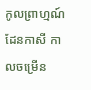កូលព្រាហ្មណ៍ដែនកាសី កាលចម្រើន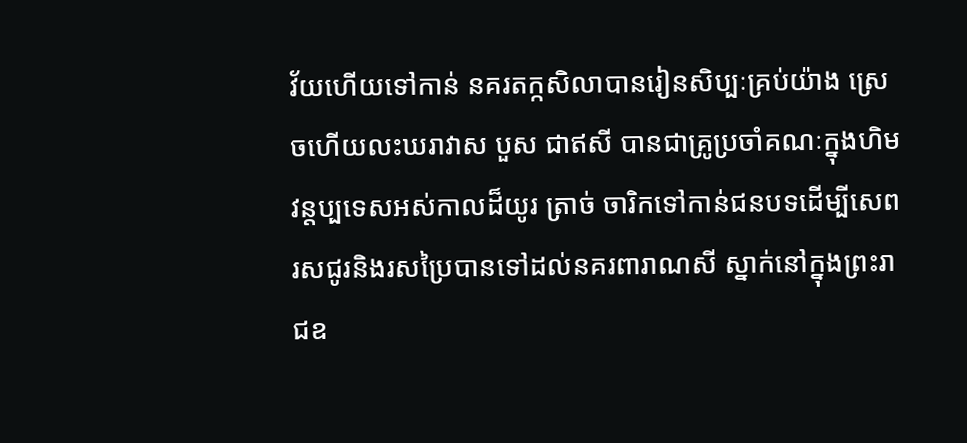វ័យហើយទៅកាន់ នគរតក្កសិលាបានរៀនសិប្បៈគ្រប់យ៉ាង ស្រេចហើយលះឃរាវាស បួស ជាឥសី បានជាគ្រូប្រចាំគណៈក្នុងហិមវន្តប្បទេសអស់កាលដ៏យូរ ត្រាច់ ចារិកទៅកាន់ជនបទដើម្បីសេពរសជូរនិងរសប្រៃបានទៅដល់នគរពារាណសី ស្នាក់នៅក្នុងព្រះរាជឧ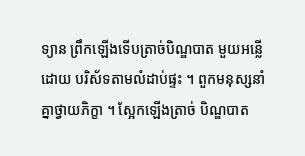ទ្យាន ព្រឹកឡើងទើបត្រាច់បិណ្ឌបាត មួយអន្លើដោយ បរិស័ទតាមលំដាប់ផ្ទះ ។ ពួកមនុស្សនាំគ្នាថ្វាយភិក្ខា ។ ស្អែកឡើងត្រាច់ បិណ្ឌបាត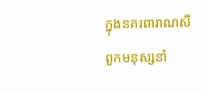ក្នុងនគរពារាណសី ពួកមនុស្សនាំ